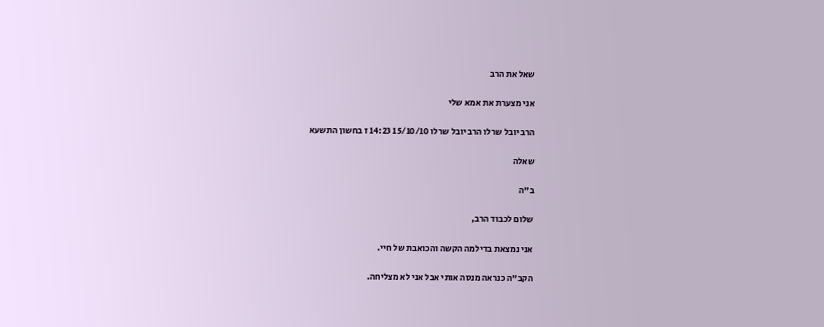שאל את הרב

אני מצערת את אמא שלי

הרב יובל שרלו הרב יובל שרלו 15/10/10 14:23 ז בחשון התשעא

שאלה

ב"ה

שלום לכבוד הרב,

אני נמצאת בדילמה הקשה והכואבת של חיי.

הקב"ה כנראה מנסה אותי אבל אני לא מצליחה.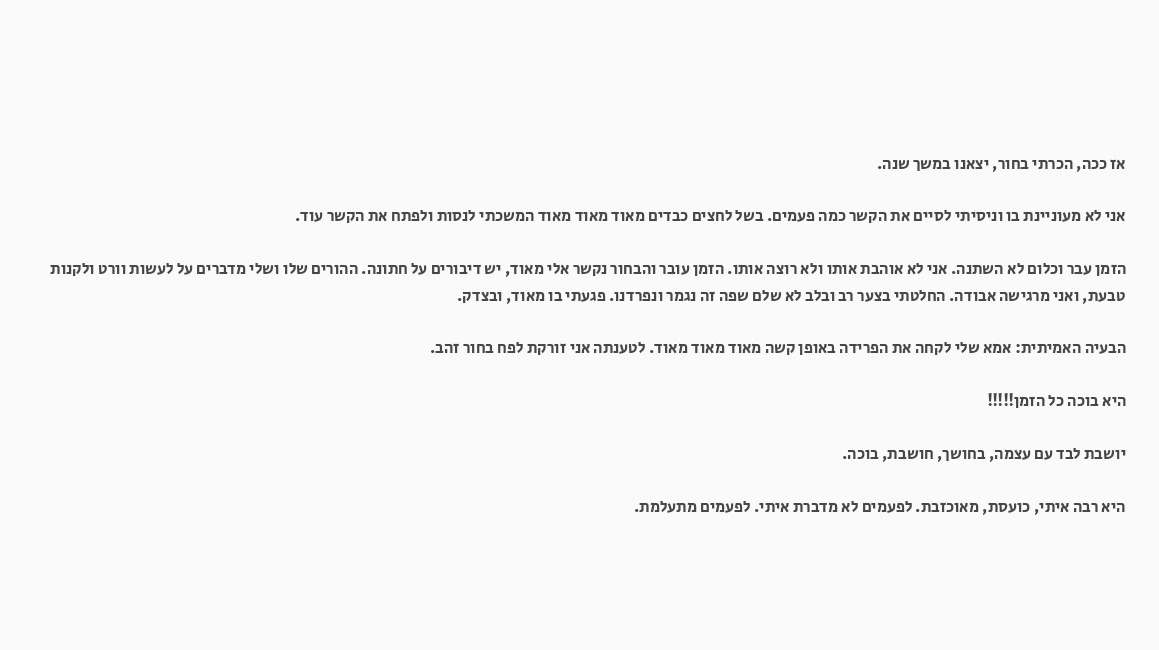אז ככה, הכרתי בחור, יצאנו במשך שנה.

אני לא מעוניינת בו וניסיתי לסיים את הקשר כמה פעמים. בשל לחצים כבדים מאוד מאוד מאוד המשכתי לנסות ולפתח את הקשר עוד.

הזמן עבר וכלום לא השתנה. אני לא אוהבת אותו ולא רוצה אותו. הזמן עובר והבחור נקשר אלי מאוד, יש דיבורים על חתונה. ההורים שלו ושלי מדברים על לעשות וורט ולקנות טבעת, ואני מרגישה אבודה. החלטתי בצער רב ובלב לא שלם שפה זה נגמר ונפרדנו. פגעתי בו מאוד, ובצדק.

הבעיה האמיתית: אמא שלי לקחה את הפרידה באופן קשה מאוד מאוד מאוד. לטענתה אני זורקת לפח בחור זהב.

היא בוכה כל הזמן!!!!!

יושבת לבד עם עצמה, בחושך, חושבת, בוכה.

היא רבה איתי, כועסת, מאוכזבת. לפעמים לא מדברת איתי. לפעמים מתעלמת.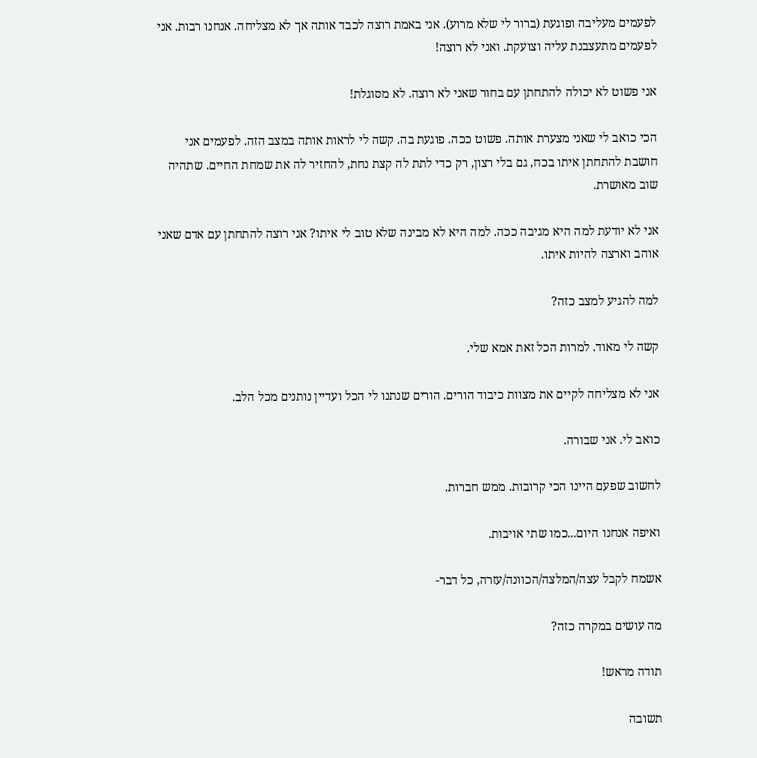לפעמים מעליבה ופוגעת (ברור לי שלא מרוע). אני באמת רוצה לכבד אותה אך לא מצליחה. אנחנו רבות. אני לפעמים מתעצבנת עליה וצועקת. ואני לא רוצה!

אני פשוט לא יכולה להתחתן עם בחור שאני לא רוצה. לא מסוגלת!

הכי כואב לי שאני מצערת אותה. פשוט ככה. פוגעת בה. קשה לי לראות אותה במצב הזה. לפעמים אני חושבת להתחתן איתו בכח, גם בלי רצון, רק כדי לתת לה קצת נחת, להחזיר לה את שמחת החיים. שתהיה שוב מאושרת.

אני לא יודעת למה היא מגיבה ככה. למה היא לא מבינה שלא טוב לי איתו? אני רוצה להתחתן עם אדם שאני אוהב וארצה להיות איתו.

למה להגיע למצב כזה?

קשה לי מאוד. למרות הכל זאת אמא שלי.

אני לא מצליחה לקיים את מצוות כיבוד הורים. הורים שנתנו לי הכל ועדיין נותנים מכל הלב.

כואב לי. אני שבורה.

לחשוב שפעם היינו הכי קרובות. ממש חברות.

ואיפה אנחנו היום...כמו שתי אויבות.

אשמח לקבל עצה/המלצה/הכוונה/עזרה, כל דבר-

מה עושים במקרה כזה?

תודה מראש!

תשובה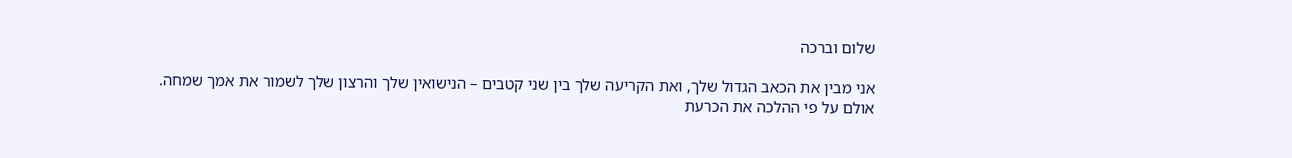שלום וברכה

אני מבין את הכאב הגדול שלך, ואת הקריעה שלך בין שני קטבים – הנישואין שלך והרצון שלך לשמור את אמך שמחה.
אולם על פי ההלכה את הכרעת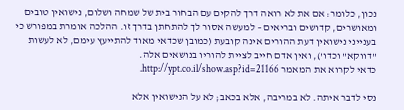נכון, כלומר: אם את לא רואה דרך להקים עם הבחור בית של שמחה ושלום, נישואין טובים ומאושרים, קדושים ובריאים – למעשה אסור לך להתחתן בדרך זו. ההלכה אומרת במפורש כי בענייני נישואין דעת ההורים אינה קובעת (כמובן שכדאי מאוד להתייעץ עימם, לא לעשות "דווקא" וכדו'), ואין אדם חייב לציית להוריו בנושאים אלה.
כדאי לקרוא את המאמר http://ypt.co.il/show.asp?id=21166.

נסי לדבר איתה. לא במריבה, אלא בכאב; לא על הנישואין אלא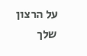על הרצון שלך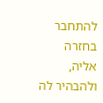להתחבר בחזרה אליה, ולהבהיר לה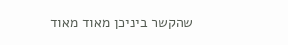שהקשר ביניכן מאוד מאוד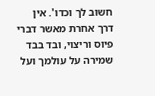חשוב לך וכדו'. אין דרך אחרת מאשר דברי פיוס וריצוי, ובד בבד שמירה על עולמך ועל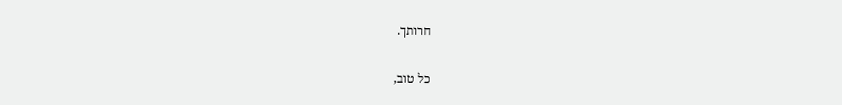חרותך.


כל טוב,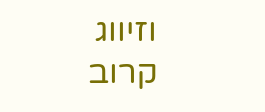וזיווג קרוב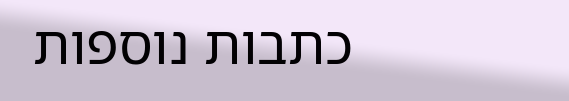כתבות נוספות